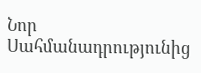Նոր Սահմանադրությունից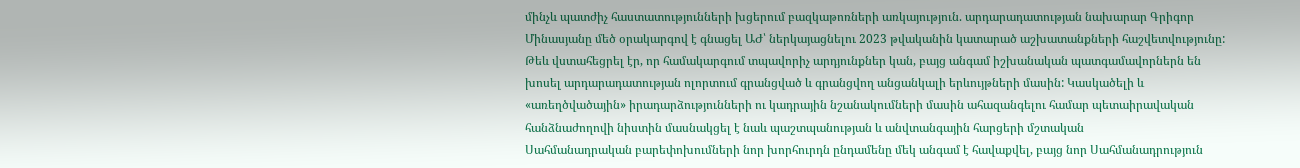մինչև պատժիչ հաստատությունների խցերում բազկաթոռների առկայություն. արդարադատության նախարար Գրիգոր Մինասյանը մեծ օրակարգով է գնացել ԱԺ՝ ներկայացնելու 2023 թվականին կատարած աշխատանքների հաշվետվությունը:
Թեև վստահեցրել էր, որ համակարգում տպավորիչ արդյունքներ կան, բայց անգամ իշխանական պատգամավորներն են խոսել արդարադատության ոլորտում գրանցված և գրանցվող անցանկալի երևույթների մասին: Կասկածելի և «առեղծվածային» իրադարձությունների ու կադրային նշանակումների մասին ահազանգելու համար պետաիրավական հանձնաժողովի նիստին մասնակցել է նաև պաշտպանության և անվտանգային հարցերի մշտական
Սահմանադրական բարեփոխումների նոր խորհուրդն ընդամենը մեկ անգամ է հավաքվել, բայց նոր Սահմանադրություն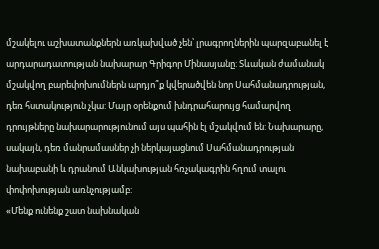մշակելու աշխատանքներն առկախված չեն՝ լրագրողներին պարզաբանել է արդարադատության նախարար Գրիգոր Մինասյանը: Տևական ժամանակ մշակվող բարեփոխումներն արդյո՞ք կվերածվեն նոր Սահմանադրության, դեռ հստակություն չկա: Մայր օրենքում խնդրահարույց համարվող դրույթները նախարարությունում այս պահին էլ մշակվում են: Նախարարը, սակայն, դեռ մանրամասներ չի ներկայացնում Սահմանադրության նախաբանի և դրանում Անկախության հռչակագրին հղում տալու փոփոխության առնչությամբ:
«Մենք ունենք շատ նախնական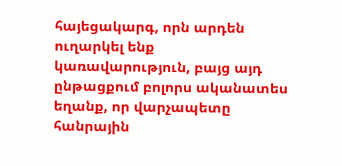հայեցակարգ, որն արդեն ուղարկել ենք կառավարություն, բայց այդ ընթացքում բոլորս ականատես եղանք, որ վարչապետը հանրային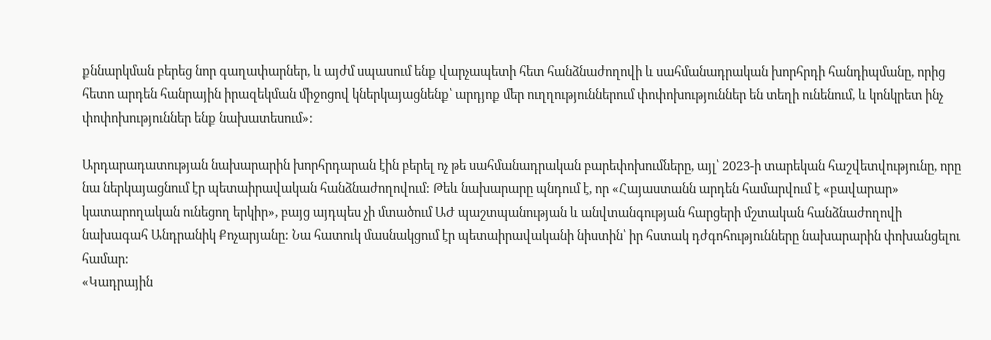քննարկման բերեց նոր գաղափարներ, և այժմ սպասում ենք վարչապետի հետ հանձնաժողովի և սահմանադրական խորհրդի հանդիպմանը, որից հետո արդեն հանրային իրազեկման միջոցով կներկայացնենք՝ արդյոք մեր ուղղություններում փոփոխություններ են տեղի ունենում, և կոնկրետ ինչ փոփոխություններ ենք նախատեսում»:

Արդարադատության նախարարին խորհրդարան էին բերել ոչ թե սահմանադրական բարեփոխումները, այլ՝ 2023-ի տարեկան հաշվետվությունը, որը նա ներկայացնում էր պետաիրավական հանձնաժողովում: Թեև նախարարը պնդում է, որ «Հայաստանն արդեն համարվում է «բավարար» կատարողական ունեցող երկիր», բայց այդպես չի մտածում ԱԺ պաշտպանության և անվտանգության հարցերի մշտական հանձնաժողովի նախագահ Անդրանիկ Քոչարյանը: Նա հատուկ մասնակցում էր պետաիրավականի նիստին՝ իր հստակ դժգոհությունները նախարարին փոխանցելու համար:
«Կադրային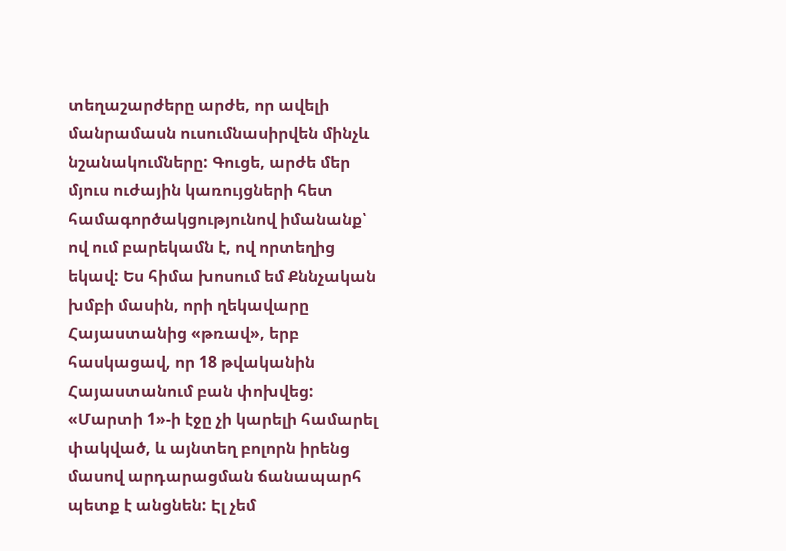տեղաշարժերը արժե, որ ավելի մանրամասն ուսումնասիրվեն մինչև նշանակումները: Գուցե, արժե մեր մյուս ուժային կառույցների հետ համագործակցությունով իմանանք՝ ով ում բարեկամն է, ով որտեղից եկավ: Ես հիմա խոսում եմ Քննչական խմբի մասին, որի ղեկավարը Հայաստանից «թռավ», երբ հասկացավ, որ 18 թվականին Հայաստանում բան փոխվեց: «Մարտի 1»-ի էջը չի կարելի համարել փակված, և այնտեղ բոլորն իրենց մասով արդարացման ճանապարհ պետք է անցնեն: Էլ չեմ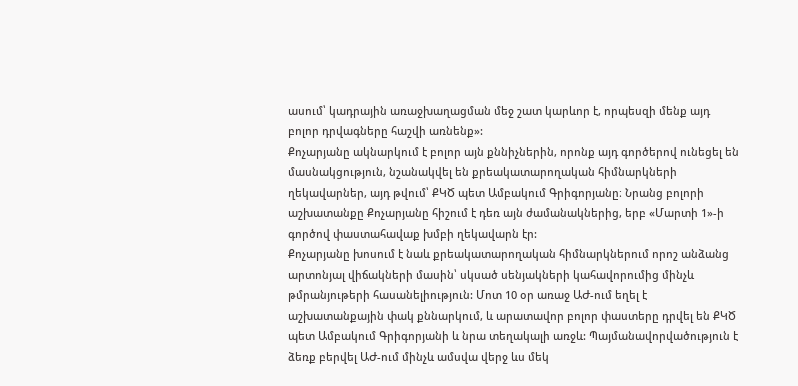ասում՝ կադրային առաջխաղացման մեջ շատ կարևոր է, որպեսզի մենք այդ բոլոր դրվագները հաշվի առնենք»:
Քոչարյանը ակնարկում է բոլոր այն քննիչներին, որոնք այդ գործերով ունեցել են մասնակցություն, նշանակվել են քրեակատարողական հիմնարկների ղեկավարներ, այդ թվում՝ ՔԿԾ պետ Ամբակում Գրիգորյանը։ Նրանց բոլորի աշխատանքը Քոչարյանը հիշում է դեռ այն ժամանակներից, երբ «Մարտի 1»-ի գործով փաստահավաք խմբի ղեկավարն էր:
Քոչարյանը խոսում է նաև քրեակատարողական հիմնարկներում որոշ անձանց արտոնյալ վիճակների մասին՝ սկսած սենյակների կահավորումից մինչև թմրանյութերի հասանելիություն: Մոտ 10 օր առաջ ԱԺ-ում եղել է աշխատանքային փակ քննարկում, և արատավոր բոլոր փաստերը դրվել են ՔԿԾ պետ Ամբակում Գրիգորյանի և նրա տեղակալի առջև: Պայմանավորվածություն է ձեռք բերվել ԱԺ-ում մինչև ամսվա վերջ ևս մեկ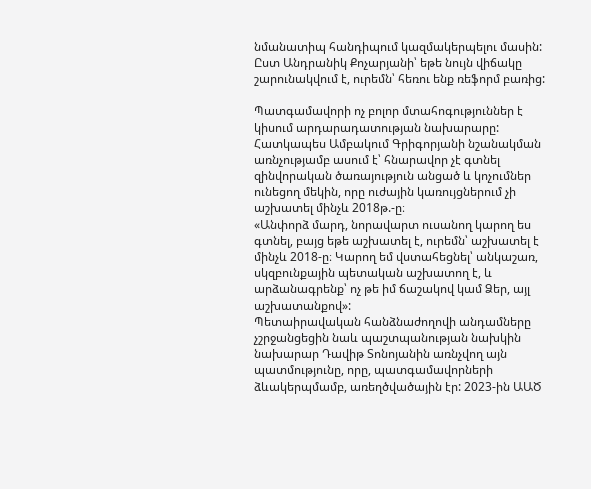նմանատիպ հանդիպում կազմակերպելու մասին: Ըստ Անդրանիկ Քոչարյանի՝ եթե նույն վիճակը շարունակվում է, ուրեմն՝ հեռու ենք ռեֆորմ բառից:

Պատգամավորի ոչ բոլոր մտահոգություններ է կիսում արդարադատության նախարարը: Հատկապես Ամբակում Գրիգորյանի նշանակման առնչությամբ ասում է՝ հնարավոր չէ գտնել զինվորական ծառայություն անցած և կոչումներ ունեցող մեկին, որը ուժային կառույցներում չի աշխատել մինչև 2018թ.-ը։
«Անփորձ մարդ, նորավարտ ուսանող կարող ես գտնել, բայց եթե աշխատել է, ուրեմն՝ աշխատել է մինչև 2018-ը։ Կարող եմ վստահեցնել՝ անկաշառ, սկզբունքային պետական աշխատող է, և արձանագրենք՝ ոչ թե իմ ճաշակով կամ Ձեր, այլ աշխատանքով»:
Պետաիրավական հանձնաժողովի անդամները չշրջանցեցին նաև պաշտպանության նախկին նախարար Դավիթ Տոնոյանին առնչվող այն պատմությունը, որը, պատգամավորների ձևակերպմամբ, առեղծվածային էր: 2023-ին ԱԱԾ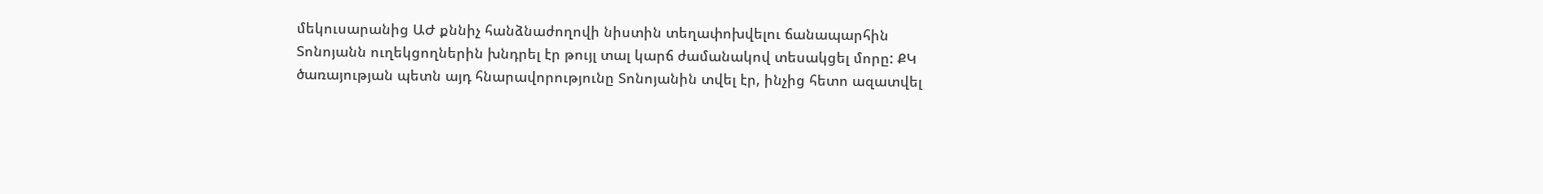մեկուսարանից ԱԺ քննիչ հանձնաժողովի նիստին տեղափոխվելու ճանապարհին Տոնոյանն ուղեկցողներին խնդրել էր թույլ տալ կարճ ժամանակով տեսակցել մորը: ՔԿ ծառայության պետն այդ հնարավորությունը Տոնոյանին տվել էր, ինչից հետո ազատվել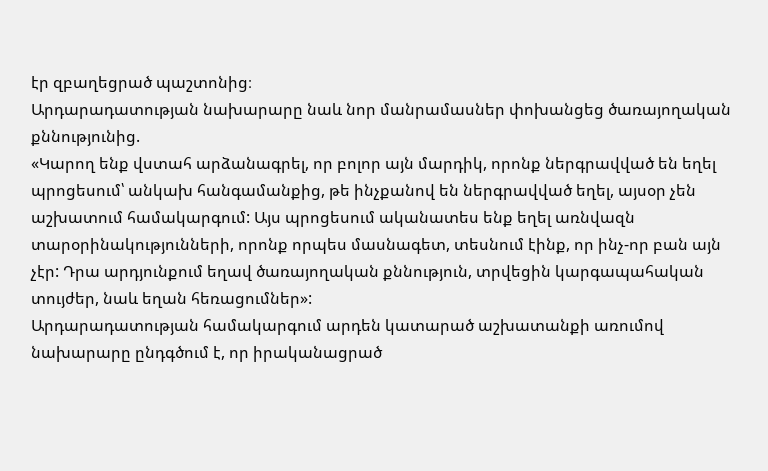էր զբաղեցրած պաշտոնից։
Արդարադատության նախարարը նաև նոր մանրամասներ փոխանցեց ծառայողական քննությունից.
«Կարող ենք վստահ արձանագրել, որ բոլոր այն մարդիկ, որոնք ներգրավված են եղել պրոցեսում՝ անկախ հանգամանքից, թե ինչքանով են ներգրավված եղել, այսօր չեն աշխատում համակարգում: Այս պրոցեսում ականատես ենք եղել առնվազն տարօրինակությունների, որոնք որպես մասնագետ, տեսնում էինք, որ ինչ-որ բան այն չէր: Դրա արդյունքում եղավ ծառայողական քննություն, տրվեցին կարգապահական տույժեր, նաև եղան հեռացումներ»:
Արդարադատության համակարգում արդեն կատարած աշխատանքի առումով նախարարը ընդգծում է, որ իրականացրած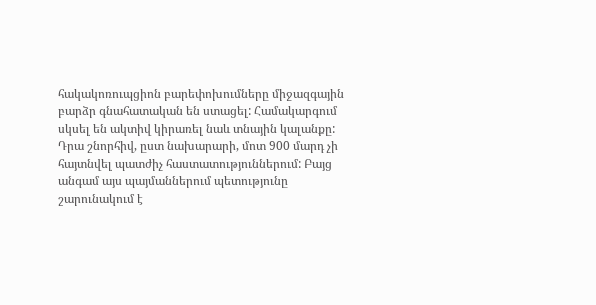հակակոռուպցիոն բարեփոխումները միջազգային բարձր գնահատական են ստացել: Համակարգում սկսել են ակտիվ կիրառել նաև տնային կալանքը: Դրա շնորհիվ, ըստ նախարարի, մոտ 900 մարդ չի հայտնվել պատժիչ հաստատություններում: Բայց անգամ այս պայմաններում պետությունը շարունակում է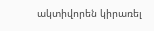ակտիվորեն կիրառել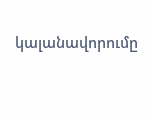կալանավորումը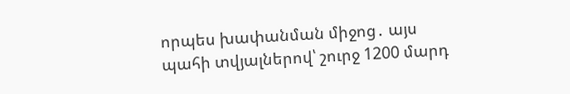որպես խափանման միջոց․ այս պահի տվյալներով՝ շուրջ 1200 մարդ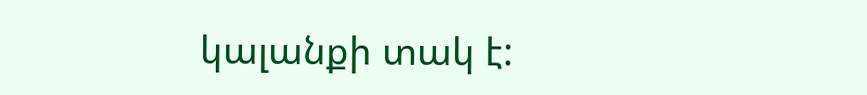կալանքի տակ է: